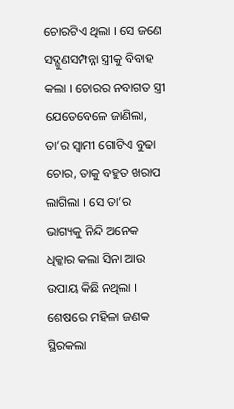ଚୋରଟିଏ ଥିଲା । ସେ ଜଣେ ସଦ୍ଗୁଣସମ୍ପନ୍ନା ସ୍ତ୍ରୀକୁ ବିବାହ କଲା । ଚୋରର ନବାଗତ ସ୍ତ୍ରୀ ଯେତେବେଳେ ଜାଣିଲା, ତା’ର ସ୍ୱାମୀ ଗୋଟିଏ ବୁଢା ଚୋର, ତାକୁ ବହୁତ ଖରାପ ଲାଗିଲା । ସେ ତା’ର ଭାଗ୍ୟକୁ ନିନ୍ଦି ଅନେକ ଧିକ୍କାର କଲା ସିନା ଆଉ ଉପାୟ କିଛି ନଥିଲା ।
ଶେଷରେ ମହିଳା ଜଣକ ସ୍ଥିରକଲା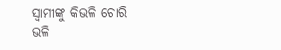ସ୍ୱାମୀଙ୍କୁ କିଭଳି ଚୋରି ଭଳି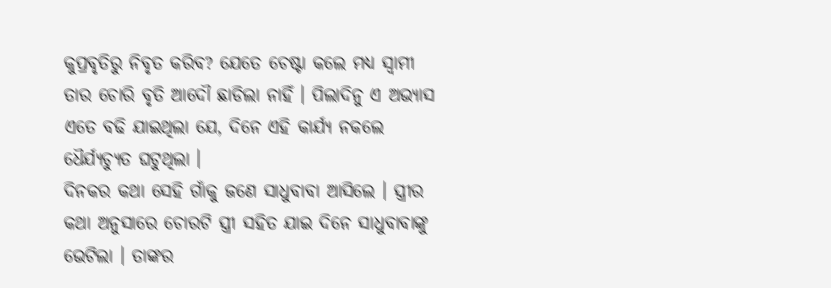କୁପ୍ରବୃତିରୁ ନିବୃତ କରିବ? ଯେତେ ଚେଷ୍ଟା କଲେ ମଧ୍ୟ ସ୍ୱାମୀ ତାର ଚୋରି ବୃତି ଆଦୌ ଛାଡିଲା ନାହିଁ । ପିଲାଦିନୁ ଏ ଅଭ୍ୟାସ ଏତେ ବଢି ଯାଇଥିଲା ଯେ, ଦିନେ ଏହି କାର୍ଯ୍ୟ ନକଲେ ଧୈର୍ଯ୍ୟଚ୍ୟୁତ ଘଟୁଥିଲା ।
ଦିନକର କଥା ସେହି ଗାଁକୁ ଜଣେ ସାଧୁବାବା ଆସିଲେ । ସ୍ତ୍ରୀର କଥା ଅନୁସାରେ ଚୋରଟି ସ୍ତ୍ରୀ ସହିତ ଯାଇ ଦିନେ ସାଧୁବାବାଙ୍କୁ ଭେଟିଲା । ତାଙ୍କର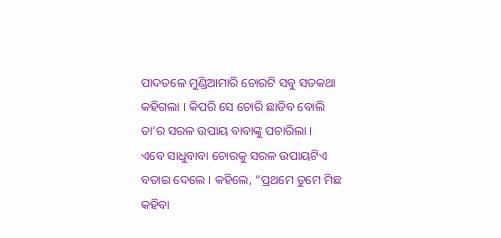ପାଦତଳେ ମୁଣ୍ଡିଆମାରି ଚୋରଟି ସବୁ ସତକଥା କହିଗଲା । କିପରି ସେ ଚୋରି ଛାଡିବ ବୋଲି ତା’ର ସରଳ ଉପାୟ ବାବାଙ୍କୁ ପଚାରିଲା ।
ଏବେ ସାଧୁବାବା ଚୋରକୁ ସରଳ ଉପାୟଟିଏ ବତାଇ ଦେଲେ । କହିଲେ, “ପ୍ରଥମେ ତୁମେ ମିଛ କହିବା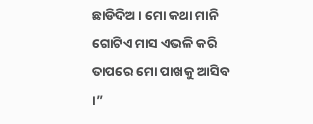ଛାଡିଦିଅ । ମୋ କଥା ମାନି ଗୋଟିଏ ମାସ ଏଭଳି କରି ତାପରେ ମୋ ପାଖକୁ ଆସିବ ।”